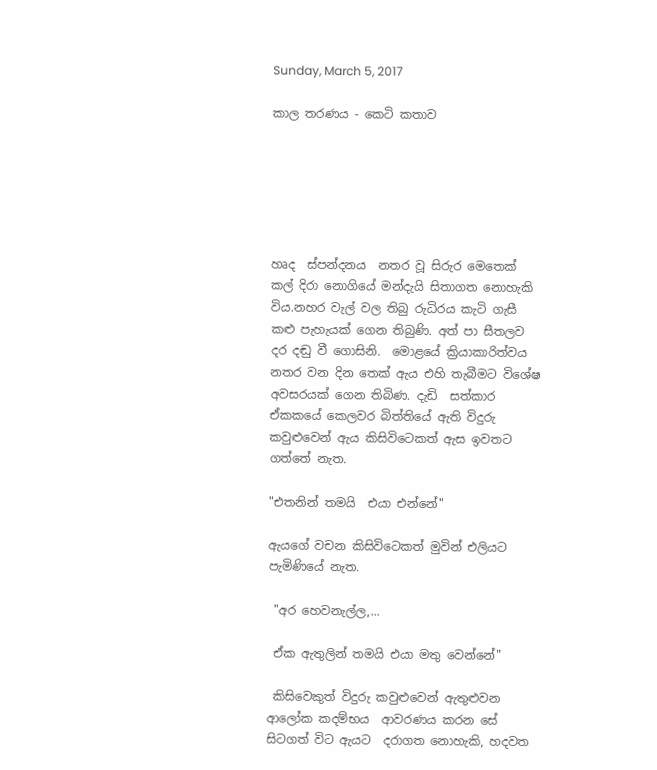Sunday, March 5, 2017

කාල තරණය - කෙටි කතාව






හෘද  ස්පන්දනය  නතර වූ සිරුර මෙතෙක් කල් දිරා නොගියේ මන්දැයි සිතාගත නොහැකි විය.නහර වැල් වල තිබු රුධිරය කැටි ගැසී කළු පැහැයක් ගෙන තිබුණි. අත් පා සීතලව දර දඬු වී ගොසිනි.  මොළයේ ක්‍රියාකාරිත්වය නතර වන දින තෙක් ඇය එහි තැබීමට විශේෂ අවසරයක් ගෙන තිබිණ. දැඩි  සත්කාර ඒකකයේ කෙලවර බිත්තියේ ඇති විදුරු කවුළුවෙන් ඇය කිසිවිටෙකත් ඇස ඉවතට ගත්තේ නැත.

"එතනින් තමයි  එයා එන්නේ"

ඇයගේ වචන කිසිවිටෙකත් මුවින් එලියට පැමිණියේ නැත.

 "අර හෙවනැල්ල,...

 ඒක ඇතුලින් තමයි එයා මතු වෙන්නේ"

 කිසිවෙකුත් විදුරු කවුළුවෙන් ඇතුළුවන ආලෝක කදම්භය  ආවරණය කරන සේ සිටගත් විට ඇයට  දරාගත නොහැකි, හදවත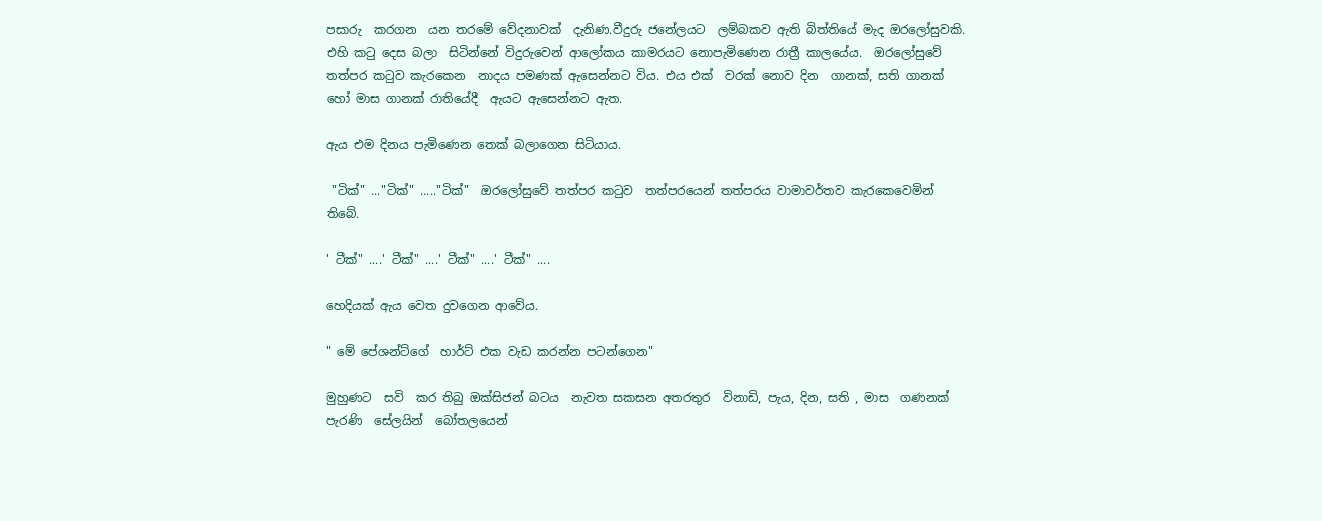පසාරු  කරගන  යන තරමේ වේදනාවක්  දැනිණ.වීදුරු ජනේලයට  ලම්බකව ඇති බිත්තියේ මැද ඔරලෝසුවකි. එහි කටු දෙස බලා  සිටින්නේ විදුරුවෙන් ආලෝකය කාමරයට නොපැමිණෙන රාත්‍රී කාලයේය.  ඔරලෝසුවේ  තත්පර කටුව කැරකෙන  නාදය පමණක් ඇසෙන්නට විය. එය එක්  වරක් නොව දින  ගානක්, සති ගානක්  හෝ මාස ගානක් රාතියේදී  ඇයට ඇසෙන්නට ඇත.

ඇය එම දිනය පැමිණෙන තෙක් බලාගෙන සිටියාය.

 "ටික්" ..."ටික්" ....."ටික්"  ඔරලෝසුවේ තත්පර කටුව  තත්පරයෙන් තත්පරය වාමාවර්තව කැරකෙවෙමින්  තිබේ.

' ටීක්" ....' ටීක්" ....' ටීක්" ....' ටීක්" ....

හෙදියක් ඇය වෙත දුවගෙන ආවේය.

" මේ පේශන්ට්ගේ  හාර්ට් එක වැඩ කරන්න පටන්ගෙන"

මුහුණට  සවි  කර තිබු ඔක්සිජන් බටය  නැවත සකසන අතරතුර  විනාඩි, පැය, දින, සති , මාස  ගණනක්  පැරණි  සේලයින්  බෝතලයෙන්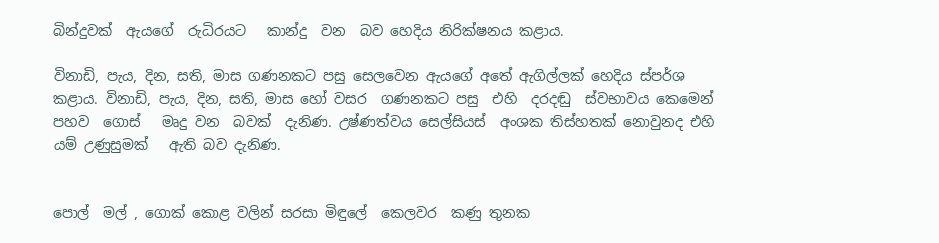බින්දුවක්  ඇයගේ  රුධිරයට   කාන්දු  වන  බව හෙදිය නිරික්ෂනය කළාය.

විනාඩි, පැය, දින, සති, මාස ගණනකට පසු සෙලවෙන ඇයගේ අතේ ඇගිල්ලක් හෙදිය ස්පර්ශ කළාය. විනාඩි, පැය, දින, සති, මාස හෝ වසර  ගණනකට පසු  එහි  දරදඬු  ස්වභාවය කෙමෙන් පහව  ගොස්   මෘදු වන  බවක්  දැනිණ. උෂ්ණත්වය සෙල්සියස්  අංශක තිස්හතක් නොවුනද එහි යම් උණුසුමක්   ඇති බව දැනිණ.


පොල්  මල් , ගොක් කොළ වලින් සරසා මිඳුලේ  කෙලවර  කණු තුනක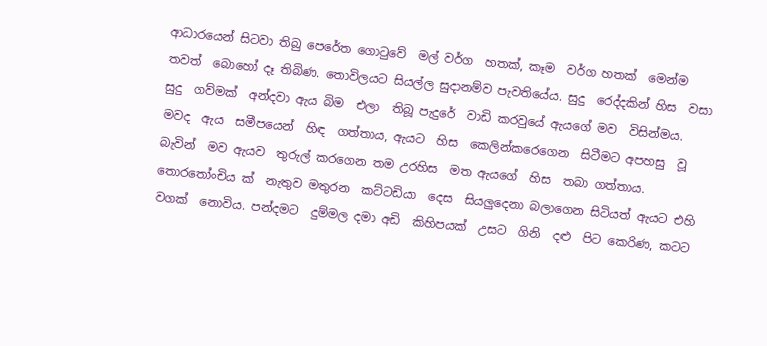ආධාරයෙන් සිටවා තිබු පෙරේත ගොටුවේ  මල් වර්ග  හතක්, කෑම  වර්ග හතක්  මෙන්ම තවත්  බොහෝ දෑ තිබිණ. තොවිලයට සියල්ල සුදානම්ව පැවතියේය. සුදු  රෙද්දකින් හිස  වසා සුදු  ගව්මක්  අන්දවා ඇය බිම  එලා  තිබූ පැදුරේ  වාඩි කරවුයේ ඇයගේ මව  විසින්මය. මවද  ඇය  සමීපයෙන්  හිඳ  ගත්තාය, ඇයට  හිස  කෙලින්කරෙගෙන  සිටීමට අපහසු  වූ බැවින්  මව ඇයව  තුරුල් කරගෙන තම උරහිස  මත ඇයගේ  හිස  තබා ගත්තාය. තොරතෝංචිය ක්  නැතුව මතුරන  කට්ටඩියා  දෙස  සියලුදෙනා බලාගෙන සිටියත් ඇයට එහි වගක්  නොවිය. පන්දමට  දුම්මල දමා අඩි  කිහිපයක්  උසට  ගිනි  දළු  පිට කෙරිණ, කටට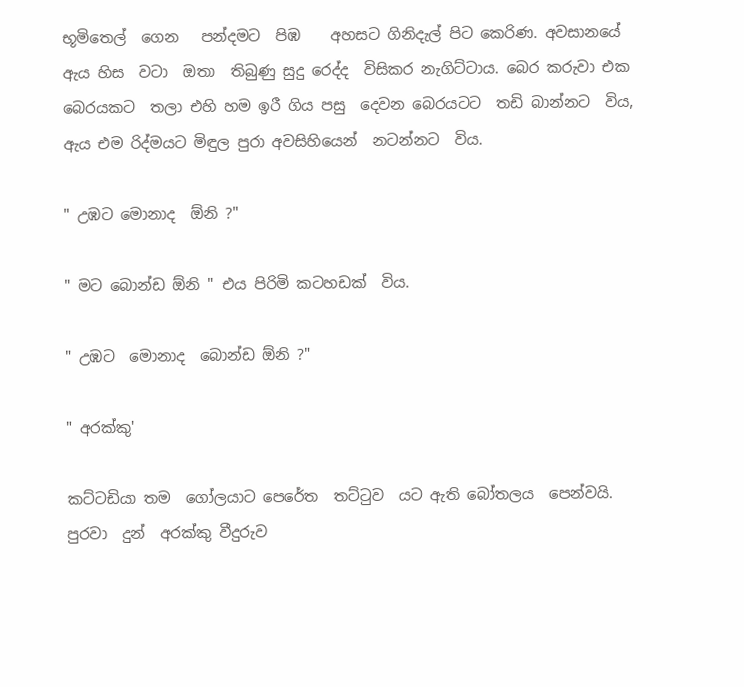භූමිතෙල්  ගෙන   පන්දමට  පිඹ    අහසට ගිනිදැල් පිට කෙරිණ. අවසානයේ   ඇය හිස  වටා  ඔතා  තිබුණු සුදු රෙද්ද  විසිකර නැගිට්ටාය. බෙර කරුවා එක බෙරයකට  තලා එහි හම ඉරී ගිය පසු  දෙවන බෙරයටට  තඩි බාන්නට  විය, ඇය එම රිද්මයට මිඳුල පුරා අවසිහියෙන්  නටන්නට  විය.

" උඹට මොනාද  ඕනි ?"

" මට බොන්ඩ ඕනි " එය පිරිමි කටහඩක්  විය.

" උඹට  මොනාද  බොන්ඩ ඕනි ?"

" අරක්කු'

කට්ටඩියා තම  ගෝලයාට පෙරේත  තට්ටුව  යට ඇති බෝතලය  පෙන්වයි. පුරවා  දුන්  අරක්කු වීදුරුව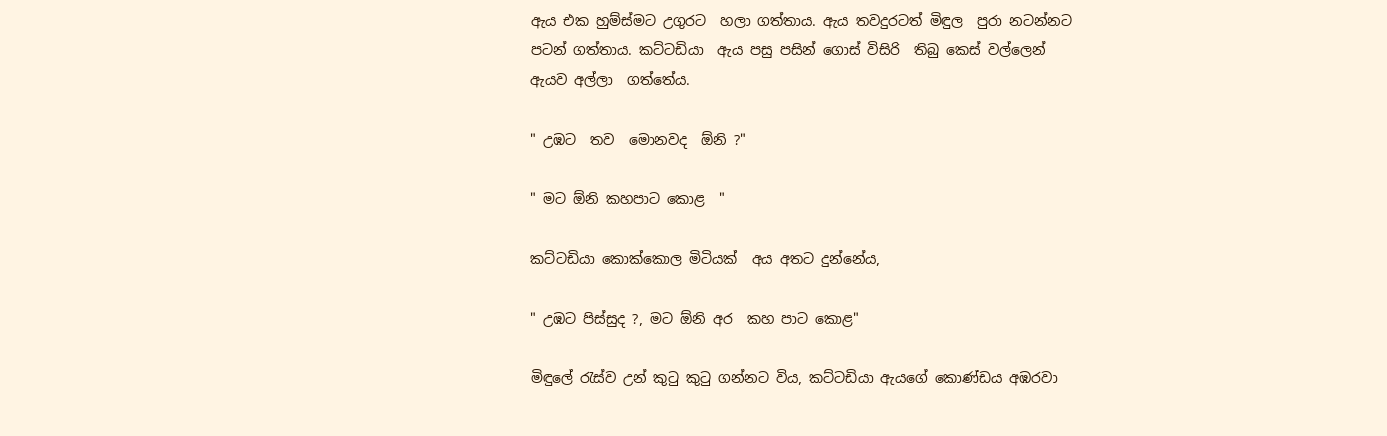ඇය එක හුම්ස්මට උගුරට  හලා ගත්තාය. ඇය තවදුරටත් මිඳුල  පුරා නටන්නට  පටන් ගත්තාය. කට්ටඩියා  ඇය පසු පසින් ගොස් විසිරි  තිබු කෙස් වල්ලෙන් ඇයව අල්ලා  ගත්තේය.

" උඹට  තව  මොනවද  ඕනි ?"

" මට ඕනි කහපාට කොළ  "

කට්ටඩියා කොක්කොල මිටියක්  අය අතට දුන්නේය,

" උඹට පිස්සුද ?, මට ඕනි අර  කහ පාට කොළ"

මිඳුලේ රැස්ව උන් කුටු කුටු ගන්නට විය, කට්ටඩියා ඇයගේ කොණ්ඩය අඹරවා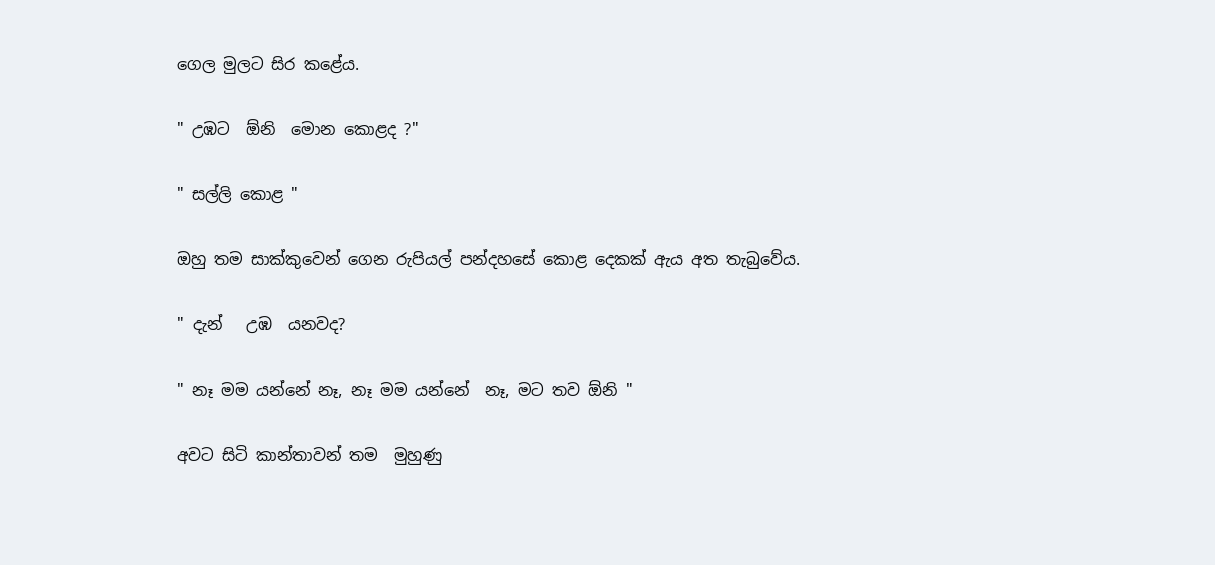ගෙල මුලට සිර කළේය.

" උඹට  ඕනි  මොන කොළද ?"

" සල්ලි කොළ "

ඔහු තම සාක්කුවෙන් ගෙන රුපියල් පන්දහසේ කොළ දෙකක් ඇය අත තැබුවේය.

" දැන්   උඹ  යනවද?

" නෑ මම යන්නේ නෑ, නෑ මම යන්නේ  නෑ, මට තව ඕනි "

අවට සිටි කාන්තාවන් තම  මුහුණු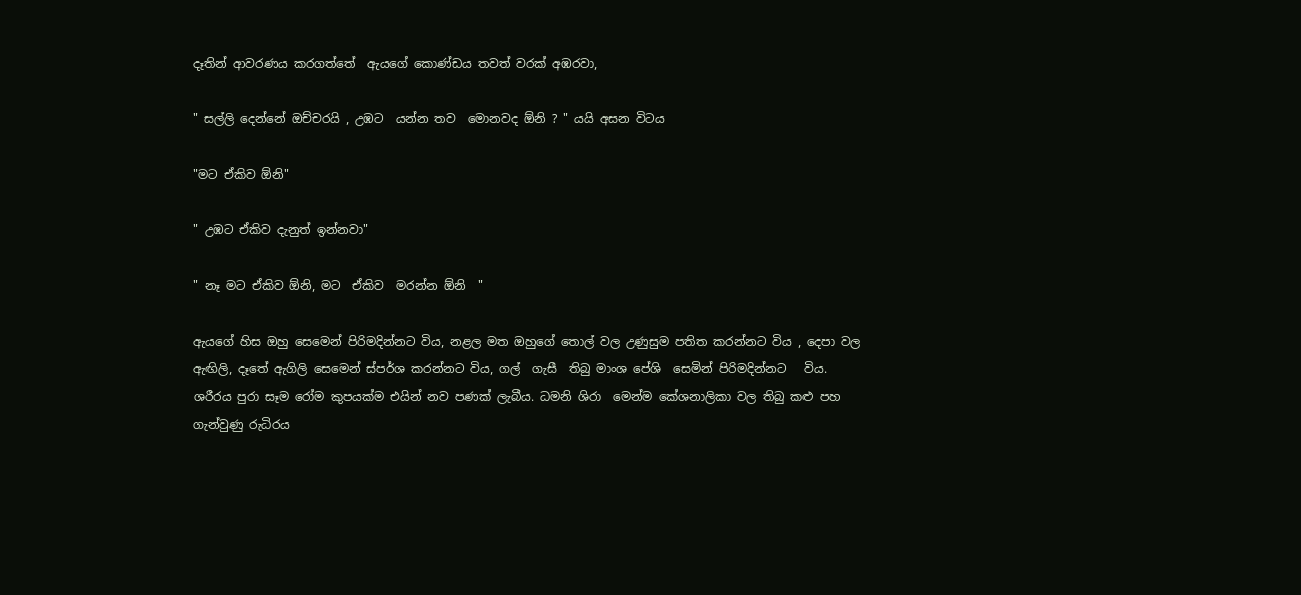දෑතින් ආවරණය කරගත්තේ  ඇයගේ කොණ්ඩය තවත් වරක් අඹරවා,

" සල්ලි දෙන්නේ ඔච්චරයි , උඹට  යන්න තව  මොනවද ඕනි ? " යයි අසන විටය

"මට ඒකිව ඕනි"

" උඹට ඒකිව දැනුත් ඉන්නවා"

" නෑ මට ඒකිව ඕනි, මට  ඒකිව  මරන්න ඕනි  "

ඇයගේ හිස ඔහු සෙමෙන් පිරිමදින්නට විය, නළල මත ඔහුගේ තොල් වල උණුසුම පතිත කරන්නට විය , දෙපා වල ඇඟිලි, දෑතේ ඇගිලි සෙමෙන් ස්පර්ශ කරන්නට විය, ගල්  ගැසී  තිබු මාංශ පේශි  සෙමින් පිරිමදින්නට   විය. ශරීරය පුරා සෑම රෝම කුපයක්ම එයින් නව පණක් ලැබීය. ධමනි ශිරා  මෙන්ම කේශනාලිකා වල තිබු කළු පහ ගැන්වුණු රුධිරය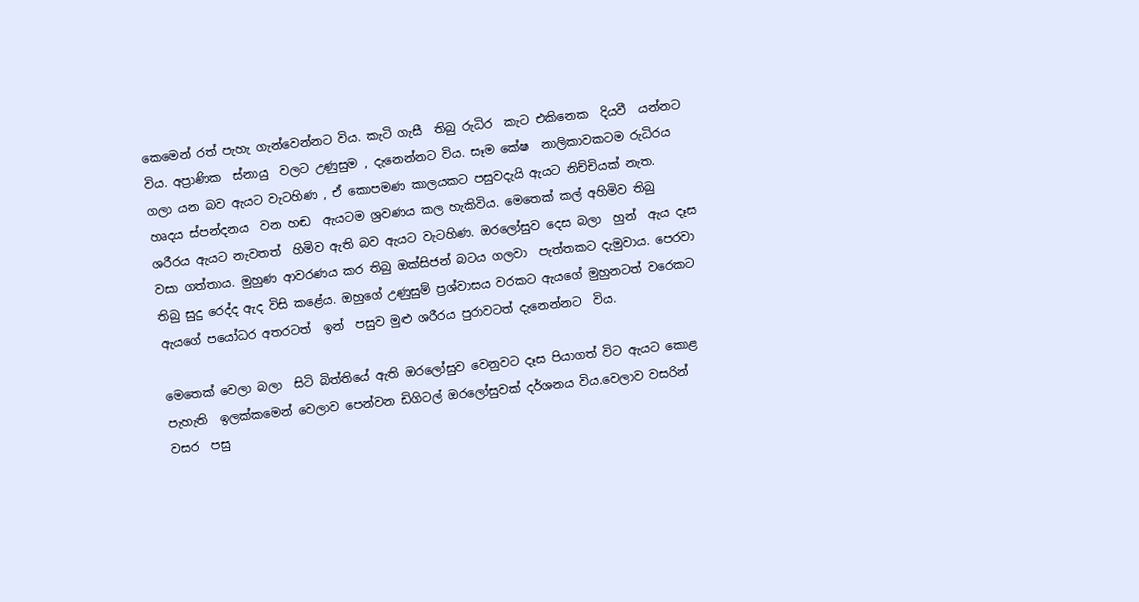කෙමෙන් රත් පැහැ ගැන්වෙන්නට විය. කැටි ගැසී  තිබු රුධිර  කැට එකිනෙක  දියවී  යන්නට විය. අප්‍රාණික  ස්නායු  වලට උණුසුම , දැනෙන්නට විය. සෑම කේෂ  නාලිකාවකටම රුධිරය ගලා යන බව ඇයට වැටහිණ , ඒ කොපමණ කාලයකට පසුවදැයි ඇයට නිච්චියක් නැත.  හෘදය ස්පන්දනය  වන හඬ  ඇයටම ශ්‍රවණය කල හැකිවිය. මෙතෙක් කල් අහිමිව තිබු ශරීරය ඇයට නැවතත්  හිමිව ඇති බව ඇයට වැටහිණ. ඔරලෝසුව දෙස බලා  හුන්  ඇය දෑස වසා ගත්තාය. මුහුණ ආවරණය කර තිබු ඔක්සිජන් බටය ගලවා  පැත්තකට දැමුවාය. පෙරවා තිබු සුදු රෙද්ද ඇද විසි කළේය. ඔහුගේ උණුසුම් ප්‍රශ්වාසය වරකට ඇයගේ මුහුනටත් වරෙකට ඇයගේ පයෝධර අතරටත්  ඉන්  පසුව මුළු ශරීරය පුරාවටත් දැනෙන්නට  විය.

මෙතෙක් වෙලා බලා  සිටි බිත්තියේ ඇති ඔරලෝසුව වෙනුවට දෑස පියාගත් විට ඇයට කොළ පැහැති  ඉලක්කමෙන් වෙලාව පෙන්වන ඩිගිටල් ඔරලෝසුවක් දර්ශනය විය.වෙලාව වසරින් වසර  පසු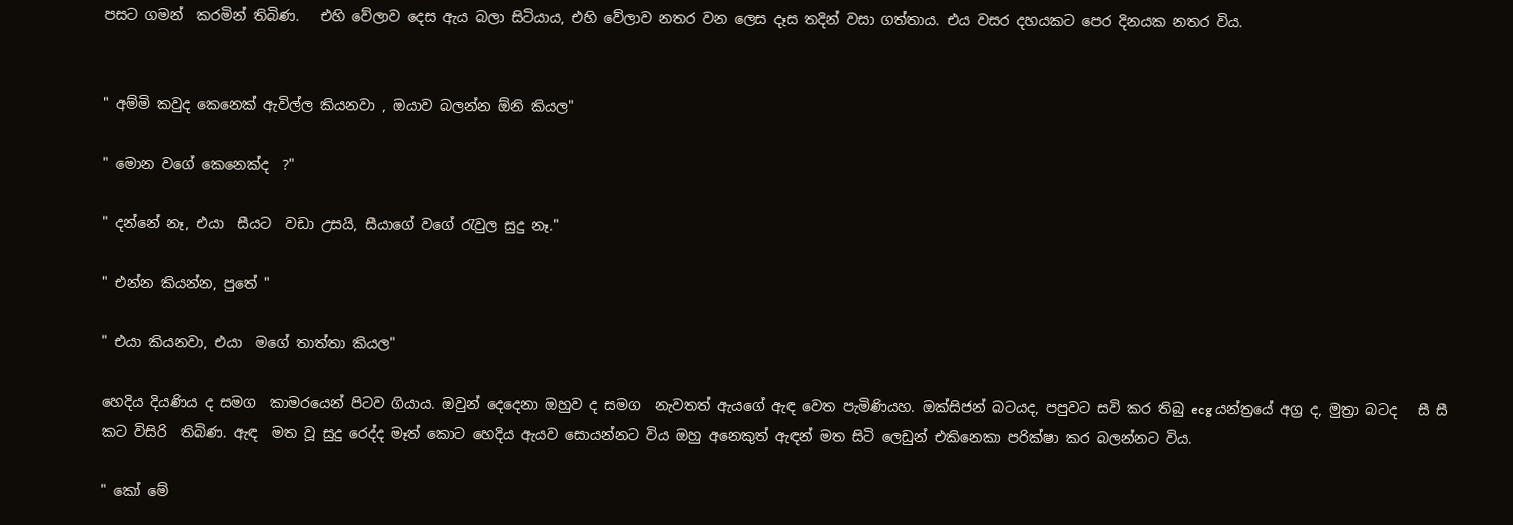පසට ගමන්  කරමින් තිබිණ.   එහි වේලාව දෙස ඇය බලා සිටියාය, එහි වේලාව නතර වන ලෙස දෑස තදින් වසා ගත්තාය. එය වසර දහයකට පෙර දිනයක නතර විය.


" අම්මි කවුද කෙනෙක් ඇවිල්ල කියනවා , ඔයාව බලන්න ඕනි කියල"

" මොන වගේ කෙනෙක්ද  ?"

" දන්නේ නෑ, එයා  සීයට  වඩා උසයි, සීයාගේ වගේ රැවුල සුදු නෑ."

" එන්න කියන්න, පුතේ "

" එයා කියනවා, එයා  මගේ තාත්තා කියල"

හෙදිය දියණිය ද සමග  කාමරයෙන් පිටව ගියාය. ඔවුන් දෙදෙනා ඔහුව ද සමග  නැවතත් ඇයගේ ඇඳ වෙත පැමිණියහ. ඔක්සිජන් බටයද, පපුවට සවි කර තිබු ecg යන්ත්‍රයේ අග්‍ර ද, මුත්‍රා බටද   සී සී කට විසිරි  තිබිණ. ඇඳ  මත වූ සුදු රෙද්ද මෑත් කොට හෙදිය ඇයව සොයන්නට විය ඔහු අනෙකුත් ඇඳන් මත සිටි ලෙඩුන් එකිනෙකා පරික්ෂා කර බලන්නට විය.

" කෝ මේ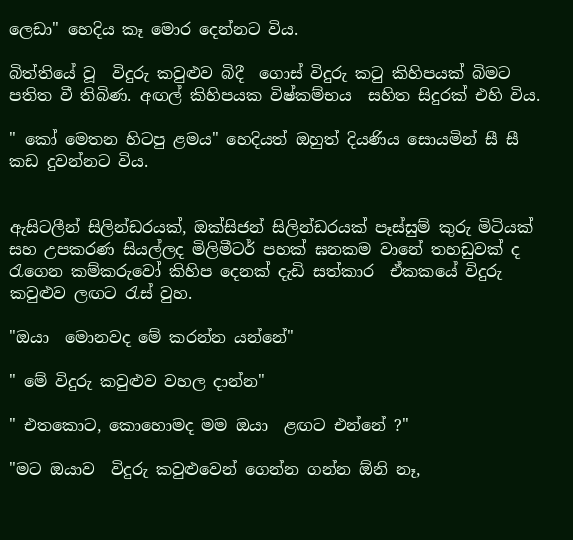ලෙඩා" හෙදිය කෑ මොර දෙන්නට විය.

බිත්තියේ වූ  විදුරු කවුළුව බිදී  ගොස් විදුරු කටු කිහිපයක් බිමට පතිත වී තිබිණ. අඟල් කිහිපයක විෂ්කම්භය  සහිත සිදුරක් එහි විය.

" කෝ මෙතන හිටපු ළමය" හෙදියත් ඔහුත් දියණිය සොයමින් සී සී  කඩ දුවන්නට විය.


ඇසිටලීන් සිලින්ඩරයක්, ඔක්සිජන් සිලින්ඩරයක් පෑස්සුම් කුරු මිටියක් සහ උපකරණ සියල්ලද මිලිමීටර් පහක් ඝනකම වානේ තහඩුවක් ද රැගෙන කම්කරුවෝ කිහිප දෙනක් දැඩි සත්කාර  ඒකකයේ විදුරු කවුළුව ලඟට රැස් වුහ.

"ඔයා  මොනවද මේ කරන්න යන්නේ"

" මේ විදුරු කවුළුව වහල දාන්න"

" එතකොට, කොහොමද මම ඔයා  ළඟට එන්නේ ?"

"මට ඔයාව  විදුරු කවුළුවෙන් ගෙන්න ගන්න ඕනි නෑ,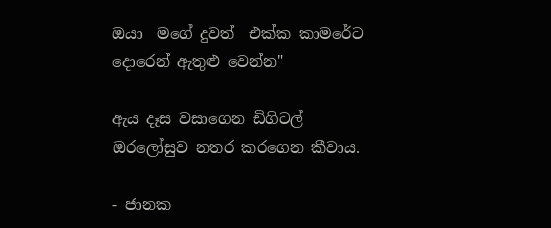ඔයා  මගේ දුවත්  එක්ක කාමරේට දොරෙන් ඇතුළු වෙන්න"

ඇය දෑස වසාගෙන ඩිගිටල් ඔරලෝසුව නතර කරගෙන කීවාය.

- ජානක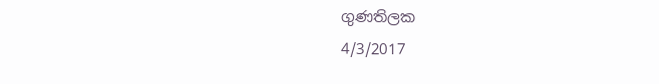ගුණතිලක
4/3/2017